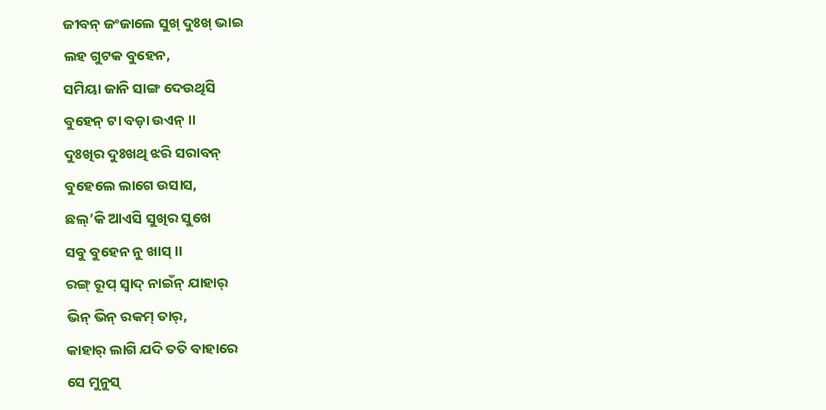ଜୀବନ୍ ଜଂଜାଲେ ସୁଖ୍ ଦୁଃଖ୍ ଭାଇ
ଲହ ଗୁଟକ ବୁହେନ,
ସମିୟା ଜାନି ସାଙ୍ଗ ଦେଉଥିସି
ବୁହେନ୍ ଟା ବଡ଼ା ଉଏନ୍ ।।
ଦୁଃଖିର ଦୁଃଖଥି ଝରି ସରାବନ୍
ବୁହେଲେ ଲାଗେ ଉସାସ,
ଛଲ୍’କି ଆଏସି ସୁଖିର ସୁଖେ
ସବୁ ବୁହେନ ନୁ ଖାସ୍ ।।
ରଙ୍ଗ୍ ରୂପ୍ ସ୍ଵାଦ୍ ନାଇଁନ୍ ଯାହାର୍
ଭିନ୍ ଭିନ୍ ରକମ୍ ତାର୍,
କାହାର୍ ଲାଗି ଯଦି ତତି ବାହାରେ
ସେ ମୁନୁସ୍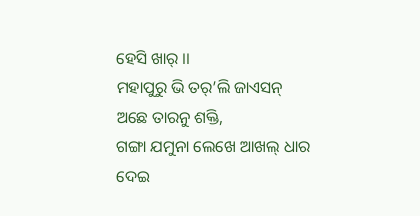ହେସି ଖାର୍ ।।
ମହାପୁରୁ ଭି ତର୍’ଲି ଜାଏସନ୍
ଅଛେ ତାରନୁ ଶକ୍ତି,
ଗଙ୍ଗା ଯମୁନା ଲେଖେ ଆଖଲ୍ ଧାର
ଦେଇ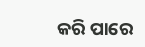କରି ପାରେ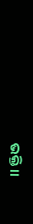ଭକ୍ତି ।।